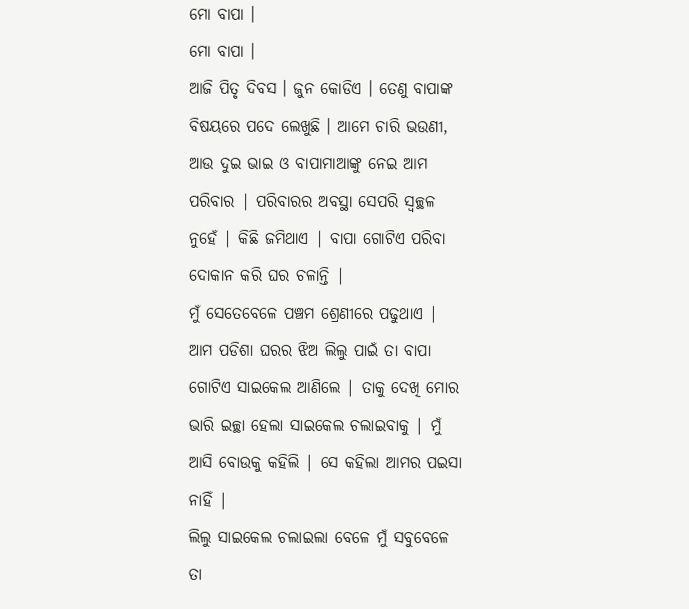ମୋ ବାପା ।
ମୋ ବାପା ।
ଆଜି ପିତୃ ଦିବସ । ଜୁନ କୋଡିଏ । ତେଣୁ ବାପାଙ୍କ ବିଷୟରେ ପଦେ ଲେଖୁଛି । ଆମେ ଚାରି ଭଉଣୀ, ଆଉ ଦୁଇ ଭାଇ ଓ ବାପାମାଆଙ୍କୁ ନେଇ ଆମ ପରିବାର | ପରିବାରର ଅବସ୍ଥା ସେପରି ସ୍ୱଚ୍ଛଳ ନୁହେଁ | କିଛି ଜମିଥାଏ | ବାପା ଗୋଟିଏ ପରିବା ଦୋକାନ କରି ଘର ଚଳାନ୍ତି |
ମୁଁ ସେତେବେଳେ ପଞ୍ଚମ ଶ୍ରେଣୀରେ ପଢୁଥାଏ | ଆମ ପଡିଶା ଘରର ଝିଅ ଲିଲୁ ପାଇଁ ତା ବାପା ଗୋଟିଏ ସାଇକେଲ ଆଣିଲେ | ତାକୁ ଦେଖି ମୋର ଭାରି ଇଚ୍ଛା ହେଲା ସାଇକେଲ ଚଲାଇବାକୁ | ମୁଁ ଆସି ବୋଉକୁ କହିଲି | ସେ କହିଲା ଆମର ପଇସା ନାହିଁ |
ଲିଲୁ ସାଇକେଲ ଚଲାଇଲା ବେଳେ ମୁଁ ସବୁବେଳେ ତା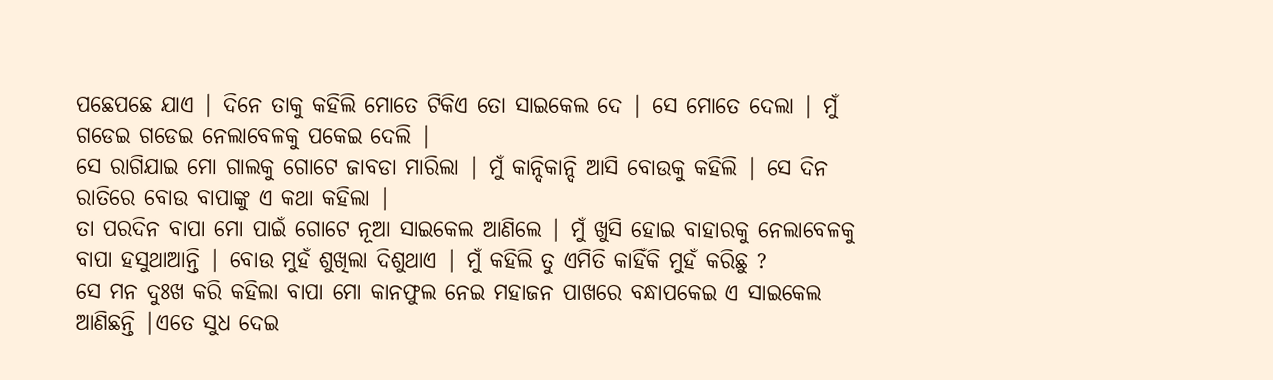ପଛେପଛେ ଯାଏ | ଦିନେ ତାକୁ କହିଲି ମୋତେ ଟିକିଏ ତୋ ସାଇକେଲ ଦେ | ସେ ମୋତେ ଦେଲା | ମୁଁ ଗଡେଇ ଗଡେଇ ନେଲାବେଳକୁ ପକେଇ ଦେଲି |
ସେ ରାଗିଯାଇ ମୋ ଗାଲକୁ ଗୋଟେ ଜାବଡା ମାରିଲା | ମୁଁ କାନ୍ଦିକାନ୍ଦି ଆସି ବୋଉକୁ କହିଲି | ସେ ଦିନ ରାତିରେ ବୋଉ ବାପାଙ୍କୁ ଏ କଥା କହିଲା |
ତା ପରଦିନ ବାପା ମୋ ପାଇଁ ଗୋଟେ ନୂଆ ସାଇକେଲ ଆଣିଲେ | ମୁଁ ଖୁସି ହୋଇ ବାହାରକୁ ନେଲାବେଳକୁ ବାପା ହସୁଥାଆନ୍ତି | ବୋଉ ମୁହଁ ଶୁଖିଲା ଦିଶୁଥାଏ | ମୁଁ କହିଲି ତୁ ଏମିତି କାହିଁକି ମୁହଁ କରିଛୁ ?
ସେ ମନ ଦୁଃଖ କରି କହିଲା ବାପା ମୋ କାନଫୁଲ ନେଇ ମହାଜନ ପାଖରେ ବନ୍ଧାପକେଇ ଏ ସାଇକେଲ ଆଣିଛନ୍ତି |ଏତେ ସୁଧ ଦେଇ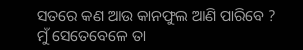ସତରେ କଣ ଆଉ କାନଫୁଲ ଆଣି ପାରିବେ ?
ମୁଁ ସେତେବେଳେ ତା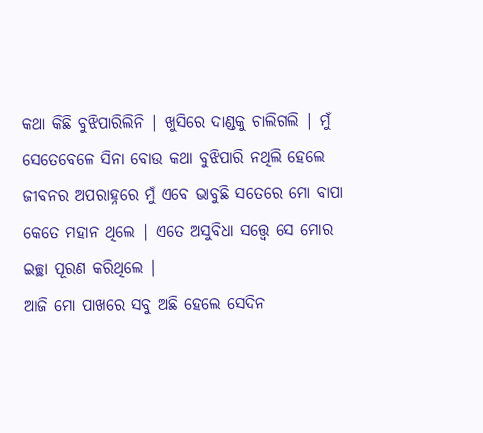କଥା କିଛି ବୁଝିପାରିଲିନି | ଖୁସିରେ ଦାଣ୍ଡକୁ ଚାଲିଗଲି | ମୁଁ ସେତେବେଳେ ସିନା ବୋଉ କଥା ବୁଝିପାରି ନଥିଲି ହେଲେ ଜୀବନର ଅପରାହ୍ନରେ ମୁଁ ଏବେ ଭାବୁଛି ସତେରେ ମୋ ବାପା କେତେ ମହାନ ଥିଲେ | ଏତେ ଅସୁବିଧା ସତ୍ତ୍ୱେ ସେ ମୋର ଇଚ୍ଛା ପୂରଣ କରିଥିଲେ |
ଆଜି ମୋ ପାଖରେ ସବୁ ଅଛି ହେଲେ ସେଦିନ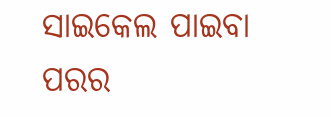ସାଇକେଲ ପାଇବା ପରର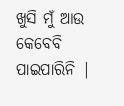ଖୁସି ମୁଁ ଆଉ କେବେବି ପାଇପାରିନି |